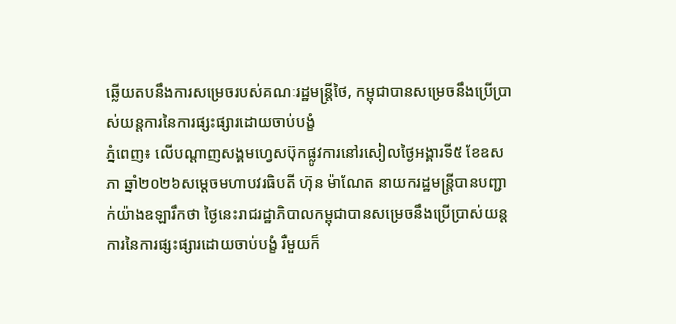ឆ្លើយតបនឹងការសម្រេចរបស់គណៈរដ្ឋមន្រ្ដីថៃ, កម្ពុជាបានសម្រេចនឹងប្រើប្រាស់យន្តការនៃការផ្សះផ្សារដោយចាប់បង្ខំ
ភ្នំពេញ៖ លើបណ្ដាញសង្គមហ្វេសប៊ុកផ្លូវការនៅរសៀលថ្ងៃអង្គារទី៥ ខែឧសភា ឆ្នាំ២០២៦សម្ដេចមហាបវរធិបតី ហ៊ុន ម៉ាណែត នាយករដ្ឋមន្រ្តីបានបញ្ជាក់យ៉ាងឧឡារឹកថា ថ្ងៃនេះរាជរដ្ឋាភិបាលកម្ពុជាបានសម្រេចនឹងប្រើប្រាស់យន្តការនៃការផ្សះផ្សារដោយចាប់បង្ខំ រឺមួយក៏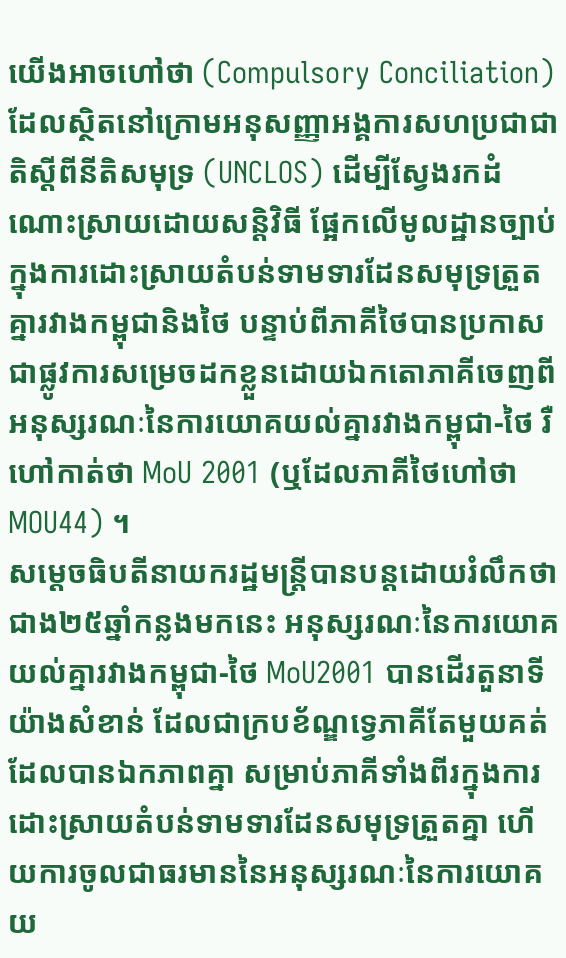យើងអាចហៅថា (Compulsory Conciliation) ដែលស្ថិតនៅក្រោមអនុសញ្ញាអង្គការសហប្រជាជាតិស្តីពីនីតិសមុទ្រ (UNCLOS) ដើម្បីស្វែងរកដំណោះស្រាយដោយសន្តិវិធី ផ្អែកលើមូលដ្ឋានច្បាប់ក្នុងការដោះស្រាយតំបន់ទាមទារដែនសមុទ្រត្រួតគ្នារវាងកម្ពុជានិងថៃ បន្ទាប់ពីភាគីថៃបានប្រកាសជាផ្លូវការសម្រេចដកខ្លួនដោយឯកតោភាគីចេញពីអនុស្សរណៈនៃការយោគយល់គ្នារវាងកម្ពុជា-ថៃ រឺហៅកាត់ថា MoU 2001 (ឬដែលភាគីថៃហៅថា MOU44) ។
សម្ដេចធិបតីនាយករដ្ឋមន្រ្តីបានបន្តដោយរំលឹកថា ជាង២៥ឆ្នាំកន្លងមកនេះ អនុស្សរណៈនៃការយោគយល់គ្នារវាងកម្ពុជា-ថៃ MoU2001 បានដើរតួនាទីយ៉ាងសំខាន់ ដែលជាក្របខ័ណ្ឌទ្វេភាគីតែមួយគត់ដែលបានឯកភាពគ្នា សម្រាប់ភាគីទាំងពីរក្នុងការដោះស្រាយតំបន់ទាមទារដែនសមុទ្រត្រួតគ្នា ហើយការចូលជាធរមាននៃអនុស្សរណៈនៃការយោគយ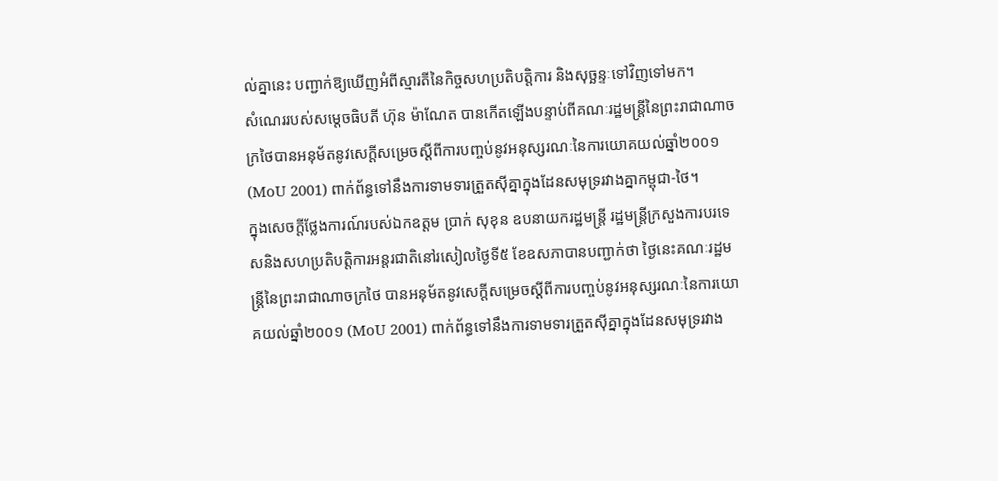ល់គ្នានេះ បញ្ជាក់ឱ្យឃើញអំពីស្មារតីនៃកិច្ចសហប្រតិបត្តិការ និងសុច្ឆន្ទៈទៅវិញទៅមក។
សំណេររបស់សម្ដេចធិបតី ហ៊ុន ម៉ាណែត បានកើតឡើងបន្ទាប់ពីគណៈរដ្ឋមន្រ្ដីនៃព្រះរាជាណាចក្រថៃបានអនុម័តនូវសេក្ដីសម្រេចស្ដីពីការបញ្ចប់នូវអនុស្សរណៈនៃការយោគយល់ឆ្នាំ២០០១ (MoU 2001) ពាក់ព័ន្ធទៅនឹងការទាមទារត្រួតស៊ីគ្នាក្នុងដែនសមុទ្ររវាងគ្នាកម្ពុជា-ថៃ។
ក្នុងសេចក្តីថ្លែងការណ៍របស់ឯកឧត្តម ប្រាក់ សុខុន ឧបនាយករដ្ឋមន្ត្រី រដ្ឋមន្ត្រីក្រសួងការបរទេសនិងសហប្រតិបត្តិការអន្តរជាតិនៅរសៀលថ្ងៃទី៥ ខែឧសភាបានបញ្ជាក់ថា ថ្ងៃនេះគណៈរដ្ឋមន្រ្ដីនៃព្រះរាជាណាចក្រថៃ បានអនុម័តនូវសេក្ដីសម្រេចស្ដីពីការបញ្ចប់នូវអនុស្សរណៈនៃការយោគយល់ឆ្នាំ២០០១ (MoU 2001) ពាក់ព័ន្ធទៅនឹងការទាមទារត្រួតស៊ីគ្នាក្នុងដែនសមុទ្ររវាង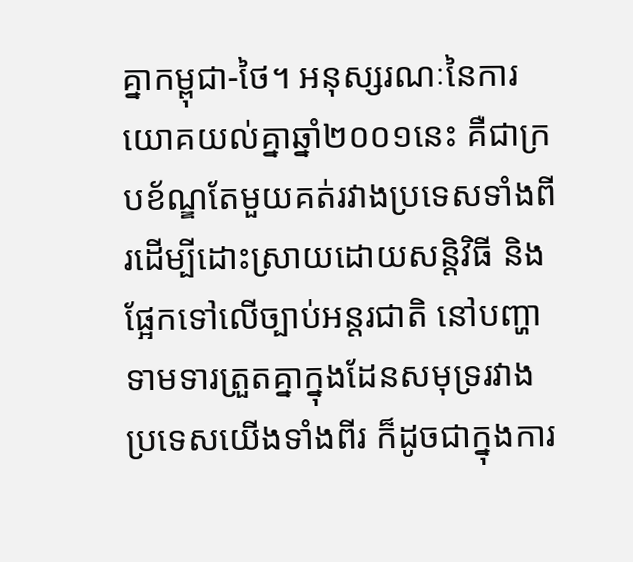គ្នាកម្ពុជា-ថៃ។ អនុស្សរណៈនៃការយោគយល់គ្នាឆ្នាំ២០០១នេះ គឺជាក្របខ័ណ្ឌតែមួយគត់រវាងប្រទេសទាំងពីរដើម្បីដោះស្រាយដោយសន្ដិវិធី និងផ្អែកទៅលើច្បាប់អន្តរជាតិ នៅបញ្ហាទាមទារត្រួតគ្នាក្នុងដែនសមុទ្ររវាងប្រទេសយើងទាំងពីរ ក៏ដូចជាក្នុងការ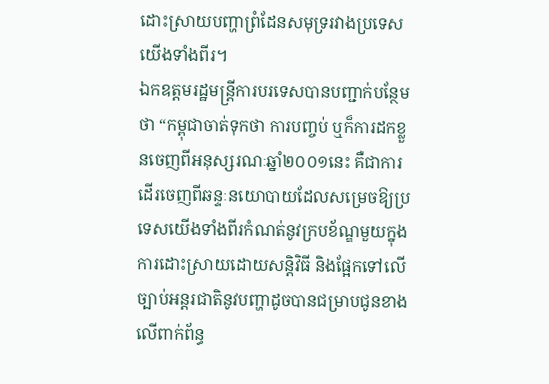ដោះស្រាយបញ្ហាព្រំដែនសមុទ្ររវាងប្រទេសយើងទាំងពីរ។
ឯកឧត្តមរដ្ឋមន្ត្រីការបរទេសបានបញ្ជាក់បន្ថែមថា “កម្ពុជាចាត់ទុកថា ការបញ្ចប់ ឬក៏ការដកខ្លួនចេញពីអនុស្សរណៈឆ្នាំ២០០១នេះ គឺជាការដើរចេញពីឆន្ទៈនយោបាយដែលសម្រេចឱ្យប្រទេសយើងទាំងពីរកំណត់នូវក្របខ័ណ្ឌមួយក្នុងការដោះស្រាយដោយសន្ដិវិធី និងផ្អែកទៅលើច្បាប់អន្តរជាតិនូវបញ្ហាដូចបានជម្រាបជូនខាងលើពាក់ព័ន្ធ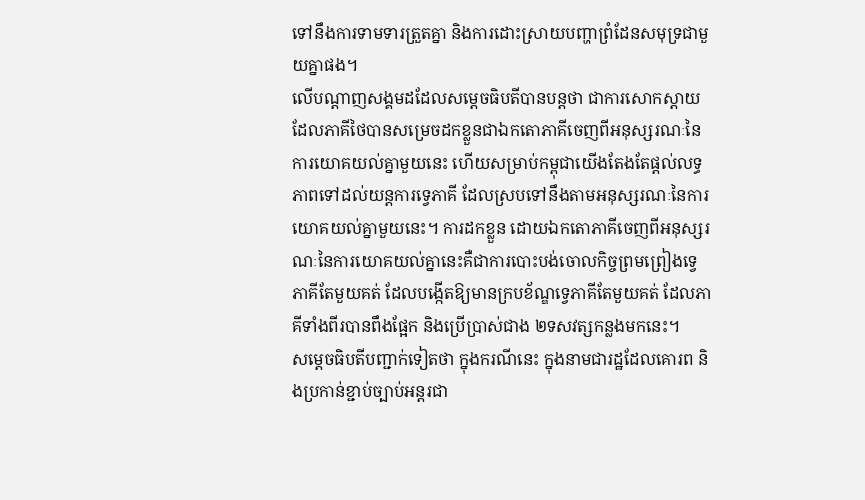ទៅនឹងការទាមទារត្រួតគ្នា និងការដោះស្រាយបញ្ហាព្រំដែនសមុទ្រជាមួយគ្នាផង។
លើបណ្ដាញសង្គមដដែលសម្ដេចធិបតីបានបន្តថា ជាការសោកស្តាយ ដែលភាគីថៃបានសម្រេចដកខ្លួនជាឯកតោភាគីចេញពីអនុស្សរណៈនៃការយោគយល់គ្នាមួយនេះ ហើយសម្រាប់កម្ពុជាយើងតែងតែផ្តល់លទ្ធភាពទៅដល់យន្តការទ្វេភាគី ដែលស្របទៅនឹងតាមអនុស្សរណៈនៃការយោគយល់គ្នាមួយនេះ។ ការដកខ្លួន ដោយឯកតោភាគីចេញពីអនុស្សរណៈនៃការយោគយល់គ្នានេះគឺជាការបោះបង់ចោលកិច្ចព្រមព្រៀងទ្វេភាគីតែមួយគត់ ដែលបង្កើតឱ្យមានក្របខ័ណ្ឌទ្វេភាគីតែមួយគត់ ដែលភាគីទាំងពីរបានពឹងផ្អែក និងប្រើប្រាស់ជាង ២ទសវត្សកន្លងមកនេះ។
សម្ដេចធិបតីបញ្ជាក់ទៀតថា ក្នុងករណីនេះ ក្នុងនាមជារដ្ឋដែលគោរព និងប្រកាន់ខ្ជាប់ច្បាប់អន្តរជា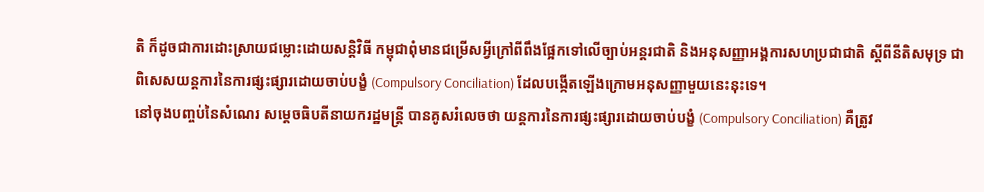តិ ក៏ដូចជាការដោះស្រាយជម្លោះដោយសន្តិវិធី កម្ពុជាពុំមានជម្រើសអ្វីក្រៅពីពឹងផ្អែកទៅលើច្បាប់អន្តរជាតិ និងអនុសញ្ញាអង្គការសហប្រជាជាតិ ស្តីពីនីតិសមុទ្រ ជាពិសេសយន្តការនៃការផ្សះផ្សារដោយចាប់បង្ខំ (Compulsory Conciliation) ដែលបង្កើតឡើងក្រោមអនុសញ្ញាមួយនេះនុះទេ។
នៅចុងបញ្ចប់នៃសំណេរ សម្ដេចធិបតីនាយករដ្ឋមន្រ្តី បានគូសរំលេចថា យន្តការនៃការផ្សះផ្សារដោយចាប់បង្ខំ (Compulsory Conciliation) គឺត្រូវ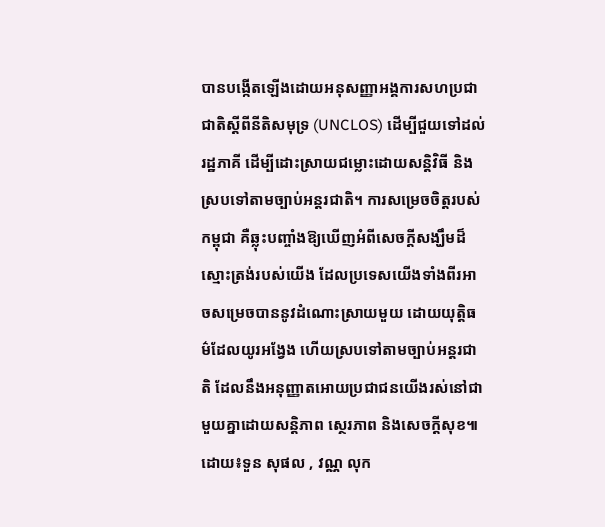បានបង្កើតឡើងដោយអនុសញ្ញាអង្គការសហប្រជាជាតិស្តីពីនីតិសមុទ្រ (UNCLOS) ដើម្បីជួយទៅដល់រដ្ឋភាគី ដើម្បីដោះស្រាយជម្លោះដោយសន្តិវិធី និងស្របទៅតាមច្បាប់អន្តរជាតិ។ ការសម្រេចចិត្តរបស់កម្ពុជា គឺឆ្លុះបញ្ចាំងឱ្យឃើញអំពីសេចក្តីសង្ឃឹមដ៏ស្មោះត្រង់របស់យើង ដែលប្រទេសយើងទាំងពីរអាចសម្រេចបាននូវដំណោះស្រាយមួយ ដោយយុត្តិធម៌ដែលយូរអង្វែង ហើយស្របទៅតាមច្បាប់អន្តរជាតិ ដែលនឹងអនុញ្ញាតអោយប្រជាជនយើងរស់នៅជាមួយគ្នាដោយសន្តិភាព ស្ថេរភាព និងសេចក្តីសុខ៕
ដោយ៖ទួន សុផល , វណ្ណ លុក